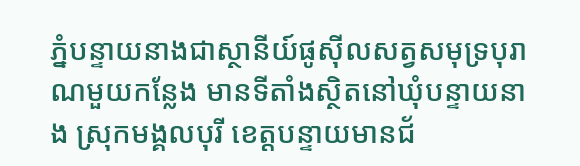ភ្នំបន្ទាយនាងជាស្ថានីយ៍ផូស៊ីលសត្វសមុទ្របុរាណមួយកន្លែង មានទីតាំងស្ថិតនៅឃុំបន្ទាយនាង ស្រុកមង្គលបុរី ខេត្តបន្ទាយមានជ័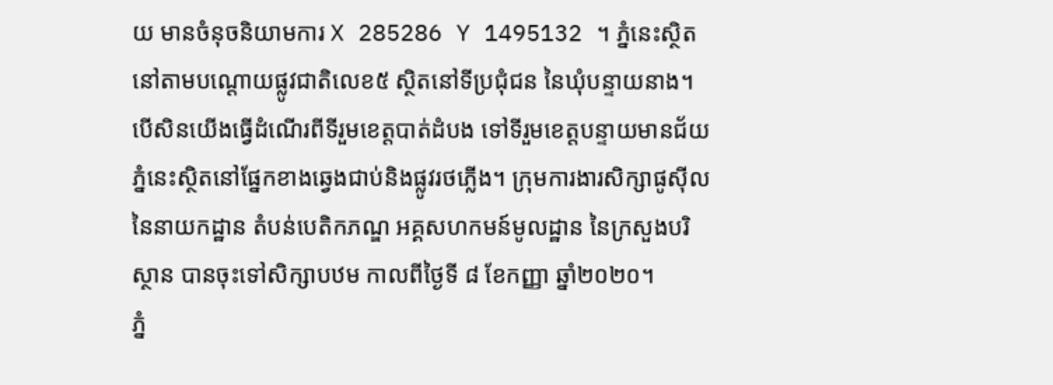យ មានចំនុចនិយាមការ X 285286 Y 1495132 ។ ភ្នំនេះស្ថិតនៅតាមបណ្តោយផ្លូវជាតិលេខ៥ ស្ថិតនៅទីប្រជុំជន នៃឃុំបន្ទាយនាង។ បើសិនយើងធ្វើដំណើរពីទីរួមខេត្តបាត់ដំបង ទៅទីរួមខេត្តបន្ទាយមានជ័យភ្នំនេះស្ថិតនៅផ្នែកខាងឆ្វេងជាប់និងផ្លូវរថភ្លើង។ ក្រុមការងារសិក្សាផូស៊ីលនៃនាយកដ្ឋាន តំបន់បេតិកភណ្ឌ អគ្គសហកមន៍មូលដ្ឋាន នៃក្រសួងបរិស្ថាន បានចុះទៅសិក្សាបឋម កាលពីថ្ងៃទី ៨ ខែកញ្ញា ឆ្នាំ២០២០។
ភ្នំ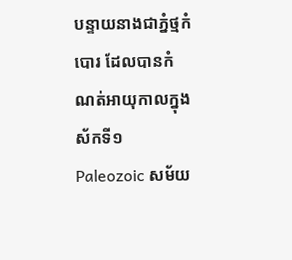បន្ទាយនាងជាភ្នំថ្មកំបោរ ដែលបានកំណត់អាយុកាលក្នុងស័កទី១ Paleozoic សម័យ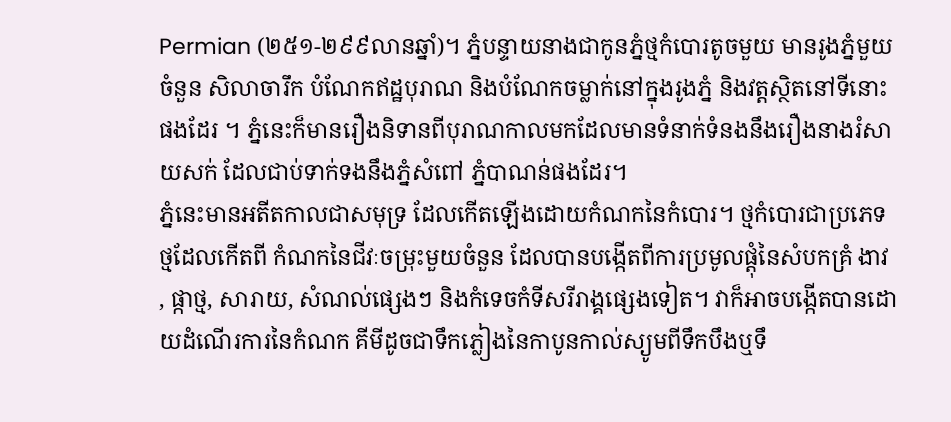Permian (២៥១-២៩៩លានឆ្នាំ)។ ភ្នំបន្ទាយនាងជាកូនភ្នំថ្មកំបោរតូចមួយ មានរូងភ្នំមួយចំនួន សិលាចារឹក បំណែកឥដ្ឋបុរាណ និងបំណែកចម្លាក់នៅក្នុងរូងភ្នំ និងវត្តស្ថិតនៅទីនោះផងដែរ ។ ភ្នំនេះក៏មានរឿងនិទានពីបុរាណកាលមកដែលមានទំនាក់ទំនងនឹងរឿងនាងរំសាយសក់ ដែលជាប់ទាក់ទងនឹងភ្នំសំពៅ ភ្នំបាណន់ផងដែរ។
ភ្នំនេះមានអតីតកាលជាសមុទ្រ ដែលកើតឡើងដោយកំណកនៃកំបោរ។ ថ្មកំបោរជាប្រភេទថ្មដែលកើតពី កំណកនៃជីវៈចម្រុះមួយចំនួន ដែលបានបង្កើតពីការប្រមូលផ្តុំនៃសំបកគ្រំ ងាវ , ផ្កាថ្ម, សារាយ, សំណល់ផ្សេងៗ និងកំទេចកំទីសរីរាង្គផ្សេងទៀត។ វាក៏អាចបង្កើតបានដោយដំណើរការនៃកំណក គីមីដូចជាទឹកភ្លៀងនៃកាបូនកាល់ស្យូមពីទឹកបឹងឬទឹ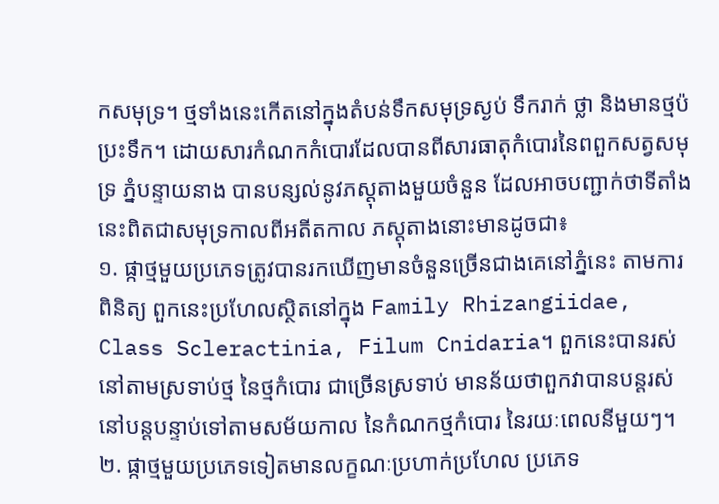កសមុទ្រ។ ថ្មទាំងនេះកើតនៅក្នុងតំបន់ទឹកសមុទ្រស្ងប់ ទឹករាក់ ថ្លា និងមានថ្មប៉ប្រះទឹក។ ដោយសារកំណកកំបោរដែលបានពីសារធាតុកំបោរនៃពពួកសត្វសមុទ្រ ភ្នំបន្ទាយនាង បានបន្សល់នូវភស្តុតាងមួយចំនួន ដែលអាចបញ្ជាក់ថាទីតាំងនេះពិតជាសមុទ្រកាលពីអតីតកាល ភស្តុតាងនោះមានដូចជា៖
១. ផ្កាថ្មមួយប្រភេទត្រូវបានរកឃើញមានចំនួនច្រើនជាងគេនៅភ្នំនេះ តាមការពិនិត្យ ពួកនេះប្រហែលស្ថិតនៅក្នុង Family Rhizangiidae, Class Scleractinia, Filum Cnidaria។ ពួកនេះបានរស់នៅតាមស្រទាប់ថ្ម នៃថ្មកំបោរ ជាច្រើនស្រទាប់ មានន័យថាពួកវាបានបន្តរស់នៅបន្តបន្ទាប់ទៅតាមសម័យកាល នៃកំណកថ្មកំបោរ នៃរយៈពេលនីមួយៗ។
២. ផ្កាថ្មមួយប្រភេទទៀតមានលក្ខណៈប្រហាក់ប្រហែល ប្រភេទ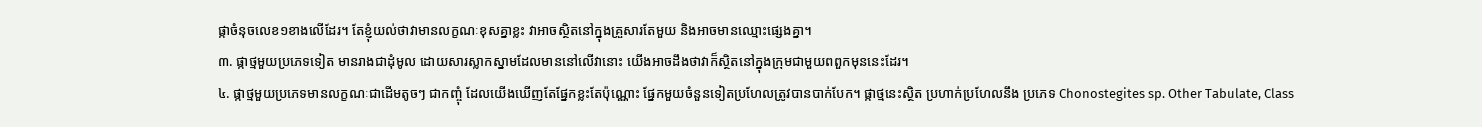ផ្កាចំនុចលេខ១ខាងលើដែរ។ តែខ្ញុំយល់ថាវាមានលក្ខណៈខុសគ្នាខ្លះ វាអាចស្ថិតនៅក្នុងគ្រួសារតែមួយ និងអាចមានឈ្មោះផ្សេងគ្នា។
៣. ផ្កាថ្មមួយប្រភេទទៀត មានរាងជាដុំមូល ដោយសារស្លាកស្នាមដែលមាននៅលើវានោះ យើងអាចដឹងថាវាក៏ស្ថិតនៅក្នុងក្រុមជាមួយពពួកមុននេះដែរ។
៤. ផ្កាថ្មមួយប្រភេទមានលក្ខណៈជាដើមតូចៗ ជាកញ្ចុំ ដែលយើងឃើញតែផ្នែកខ្លះតែប៉ុណ្ណោះ ផ្នែកមួយចំនួនទៀតប្រហែលត្រូវបានបាក់បែក។ ផ្កាថ្មនេះស្ថិត ប្រហាក់ប្រហែលនឹង ប្រភេទ Chonostegites sp. Other Tabulate, Class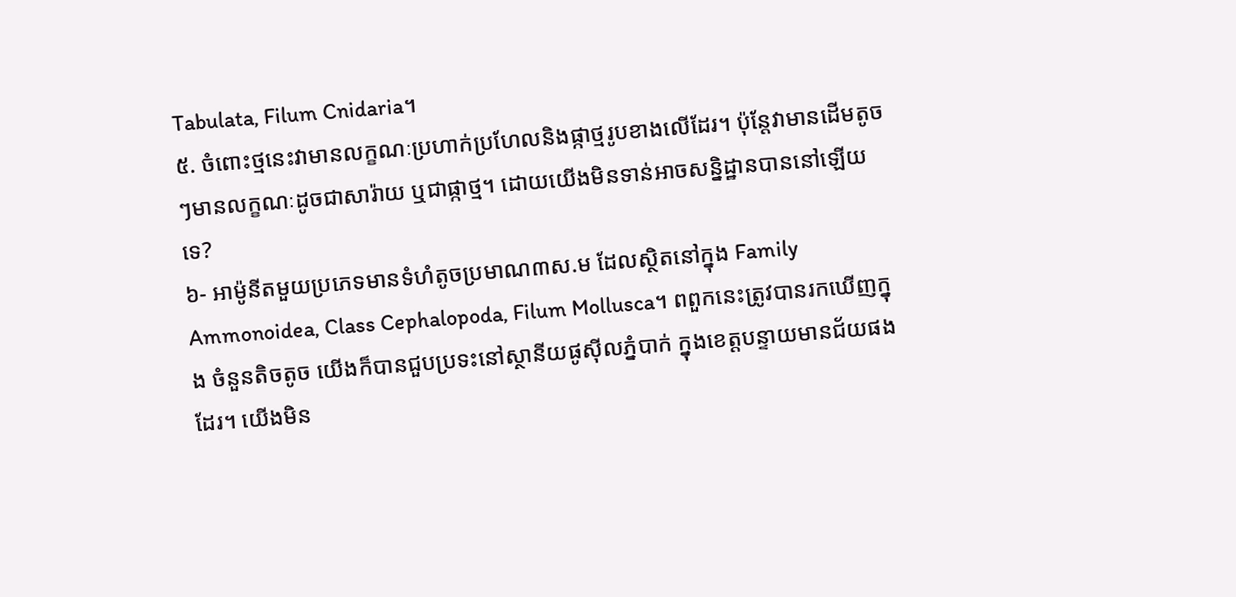Tabulata, Filum Cnidaria។
៥. ចំពោះថ្មនេះវាមានលក្ខណៈប្រហាក់ប្រហែលនិងផ្កាថ្មរូបខាងលើដែរ។ ប៉ុន្តែវាមានដើមតូចៗមានលក្ខណៈដូចជាសារ៉ាយ ឬជាផ្កាថ្ម។ ដោយយើងមិនទាន់អាចសន្និដ្ឋានបាននៅឡើយទេ?
៦- អាម៉ូនីតមួយប្រភេទមានទំហំតូចប្រមាណ៣ស.ម ដែលស្ថិតនៅក្នុង Family Ammonoidea, Class Cephalopoda, Filum Mollusca។ ពពួកនេះត្រូវបានរកឃើញក្នុង ចំនួនតិចតូច យើងក៏បានជួបប្រទះនៅស្ថានីយផូស៊ីលភ្នំបាក់ ក្នុងខេត្តបន្ទាយមានជ័យផងដែរ។ យើងមិន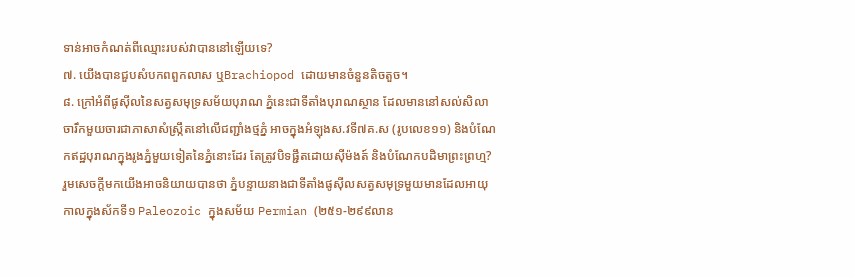ទាន់អាចកំណត់ពីឈ្មោះរបស់វាបាននៅឡើយទេ?
៧. យើងបានជួបសំបកពពួកលាស ឬBrachiopod ដោយមានចំនួនតិចតួច។
៨. ក្រៅអំពីផូស៊ីលនៃសត្វសមុទ្រសម័យបុរាណ ភ្នំនេះជាទីតាំងបុរាណស្ថាន ដែលមាននៅសល់សិលាចារឹកមួយចារជាភាសាសំស្ក្រឹតនៅលើជញ្ជាំងថ្មភ្នំ អាចក្នុងអំឡុងស.វទី៧គ.ស (រូបលេខ១១) និងបំណែកឥដ្ឋបុរាណក្នុងរូងភ្នំមួយទៀតនៃភ្នំនោះដែរ តែត្រូវបិទផ្ជឹតដោយស៊ីម៉ងត៍ និងបំណែកបដិមាព្រះព្រហ្ម?
រួមសេចក្តីមកយើងអាចនិយាយបានថា ភ្នំបន្ទាយនាងជាទីតាំងផូស៊ីលសត្វសមុទ្រមួយមានដែលអាយុកាលក្នុងស័កទី១ Paleozoic ក្នុងសម័យ Permian (២៥១-២៩៩លាន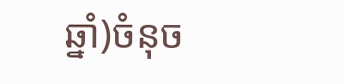ឆ្នាំ)ចំនុច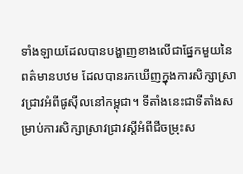ទាំងឡាយដែលបានបង្ហាញខាងលើជាផ្នែកមួយនៃពត៌មានបឋម ដែលបានរកឃើញក្នុងការសិក្សាស្រាវជ្រាវអំពីផូស៊ីលនៅកម្ពុជា។ ទីតាំងនេះជាទីតាំងសម្រាប់ការសិក្សាស្រាវជ្រាវស្តីអំពីជីចម្រុះស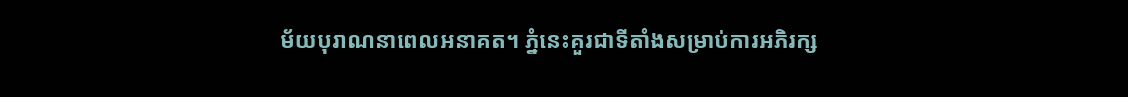ម័យបុរាណនាពេលអនាគត។ ភ្នំនេះគួរជាទីតាំងសម្រាប់ការអភិរក្ស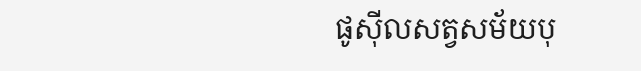ផូស៊ីលសត្វសម័យបុ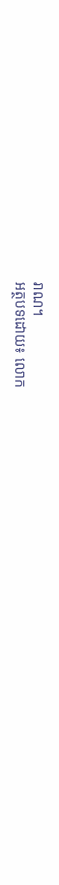រាណ។
អត្ថបទដោយ៖ លោក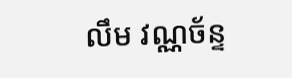លឹម វណ្ណច័ន្ទ